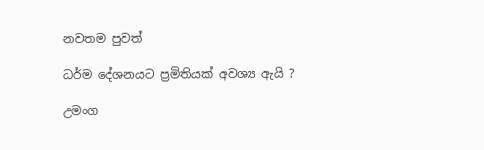නවතම පුවත්

ධර්ම දේශනයට ප්‍රමිතියක් අවශ්‍ය ඇයි ?

උමංග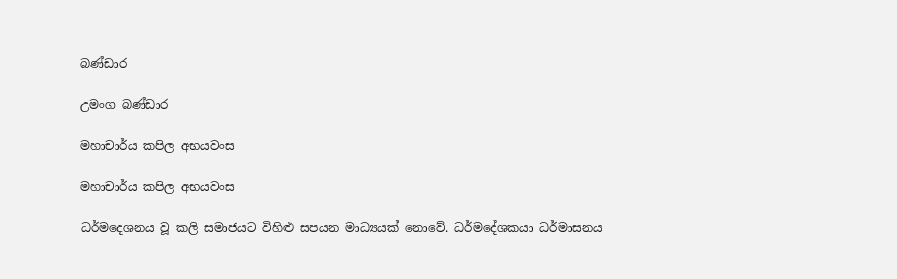බණ්ඩාර

උමංග බණ්ඩාර

මහාචාර්ය කපිල අභයවංස

මහාචාර්ය කපිල අභයවංස

ධර්මදෙශනය වූ කලි සමාජයට විහිළු සපයන මාධ්‍යයක් නොවේ. ධර්මදේශකයා ධර්මාසනය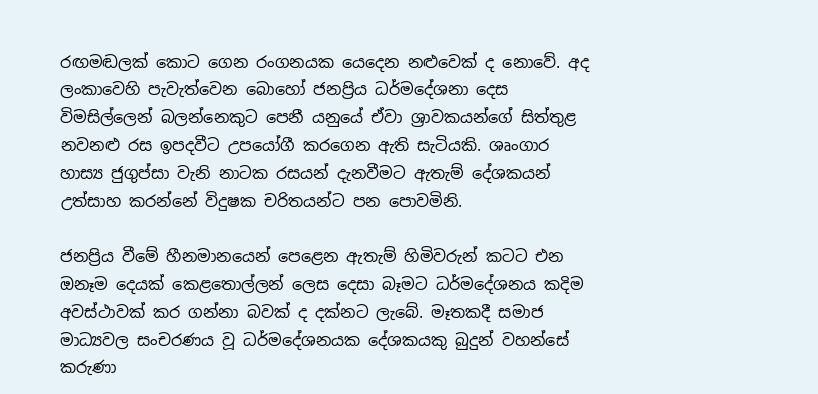රඟමඬලක් කොට ගෙන රංගනයක යෙදෙන නළුවෙක් ද නොවේ. අද ලංකාවෙහි පැවැත්වෙන බොහෝ ජනප්‍රිය ධර්මදේශනා දෙස විමසිල්ලෙන් බලන්නෙකුට පෙනී යනුයේ ඒවා ශ්‍රාවකයන්ගේ සිත්තුළ නවනළු රස ඉපදවීට උපයෝගී කරගෙන ඇති සැටියකි. ශෘංගාර හාස්‍ය ජුගුප්සා වැනි නාටක රසයන් දැනවීමට ඇතැම් දේශකයන් උත්සාහ කරන්නේ විදුෂක චරිතයන්ට පන පොවමිනි.

ජනප්‍රිය වීමේ හීනමානයෙන් පෙළෙන ඇතැම් හිමිවරුන් කටට එන ඔනෑම දෙයක් කෙළතොල්ලන් ලෙස දෙසා බෑමට ධර්මදේශනය කදිම අවස්ථාවක් කර ගන්නා බවක් ද දක්නට ලැබේ. මෑතකදී සමාජ මාධ්‍යවල සංචරණය වූ ධර්මදේශනයක දේශකයකු බුදුන් වහන්සේ කරුණා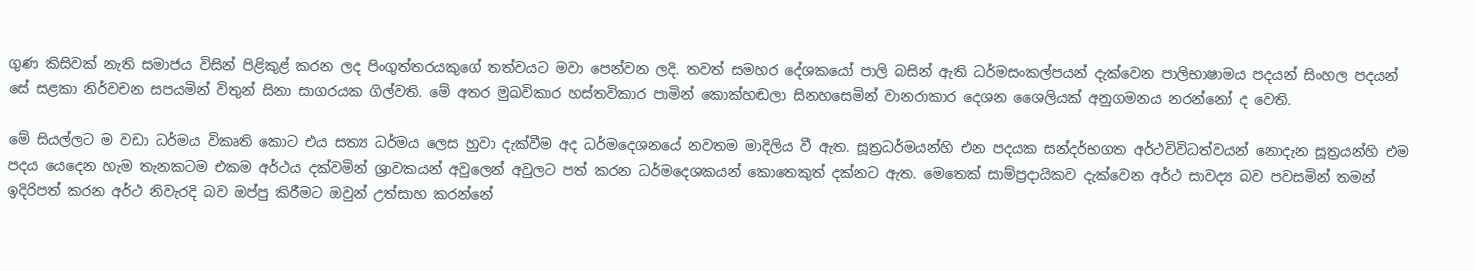ගුණ කිසිවක් නැති සමාජය විසින් පිළිකුළ් කරන ලද පිංගුත්තරයකුගේ තත්වයට මවා පෙන්වන ලදි. තවත් සමහර දේශකයෝ පාලි බසින් ඇති ධර්මසංකල්පයන් දැක්වෙන පාලිභාෂාමය පදයන් සිංහල පදයන් සේ සළකා නිර්වචන සපයමින් විතුන් සිනා සාගරයක ගිල්වති. මේ අතර මුඛවිකාර හස්තවිකාර පාමින් කොක්හඬලා සිනහසෙමින් වානරාකාර දෙශන ශෛලියක් අනුගමනය නරන්නෝ ද වෙති.

මේ සියල්ලට ම වඩා ධර්මය විකෘති කොට එය සත්‍ය ධර්මය ලෙස හුවා දැක්වීම අද ධර්මදෙශනයේ නවතම මාදිලිය වී ඇත. සූත්‍රධර්මයන්හි එන පදයක සන්දර්භගත අර්ථවිවිධත්වයන් නොදැන සූත්‍රයන්හි එම පදය යෙදෙන හැම තැනකටම එකම අර්ථය දක්වමින් ශ්‍රාවකයන් අවුලෙන් අවුලට පත් කරන ධර්මදෙශකයන් කොතෙකුත් දක්නට ඇත. මෙතෙක් සාම්ප්‍රදායිකව දැක්වෙන අර්ථ සාවද්‍ය බව පවසමින් තමන් ඉදිරිපත් කරන අර්ථ නිවැරදි බව ඔප්පු කිරීමට ඔවුන් උත්සාහ කරන්නේ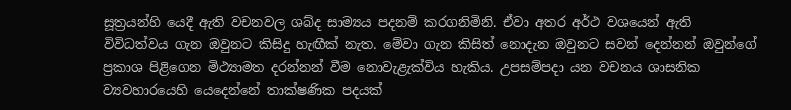සූත්‍රයන්හි යෙදී ඇති වචනවල ශබ්ද සාම්‍යය පදනම් කරගනිමිනි. ඒවා අතර අර්ථ වශයෙන් ඇති විවිධත්වය ගැන ඔවුනට කිසිදු හැඟීක් නැත. මේවා ගැන කිසිත් නොදැන ඔවුනට සවන් දෙන්නන් ඔවුන්ගේ ප්‍රකාශ පිළිගෙන මිථ්‍යාමත දරන්නන් වීම නොවැළැක්විය හැකිය. උපසම්පදා යන වචනය ශාසනික ව්‍යවහාරයෙහි යෙදෙන්නේ තාක්ෂණික පදයක්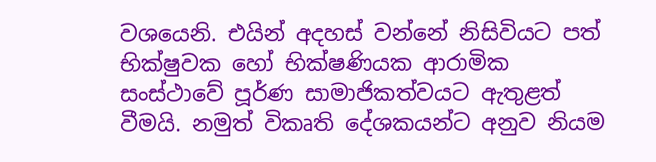වශයෙනි. එයින් අදහස් වන්නේ නිසිවියට පත් භික්ෂුවක හෝ භික්ෂණියක ආරාමික සංස්ථාවේ පූර්ණ සාමාජිකත්වයට ඇතුළත් වීමයි. නමුත් විකෘති දේශකයන්ට අනුව නියම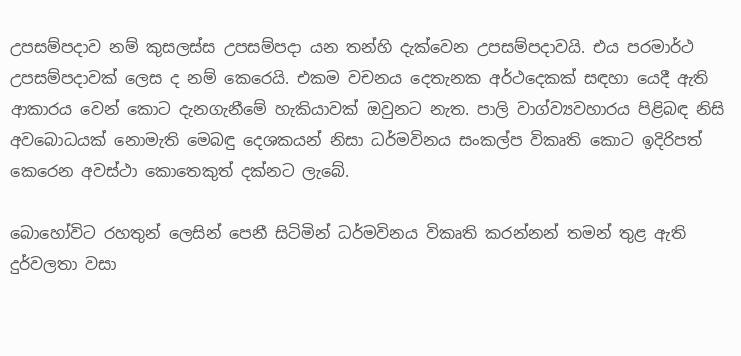උපසම්පදාව නම් කුසලස්ස උපසම්පදා යන තන්හි දැක්වෙන උපසම්පදාවයි. එය පරමාර්ථ උපසම්පදාවක් ලෙස ද නම් කෙරෙයි. එකම වචනය දෙතැනක අර්ථදෙකක් සඳහා යෙදී ඇති ආකාරය වෙන් කොට දැනගැනීමේ හැකියාවක් ඔවුනට නැත. පාලි වාග්ව්‍යවහාරය පිළිබඳ නිසි අවබොධයක් නොමැති මෙබඳු දෙශකයන් නිසා ධර්මවිනය සංකල්ප විකෘති කොට ඉදිරිපත් කෙරෙන අවස්ථා කොතෙකුත් දක්නට ලැබේ.

බොහෝවිට රහතුන් ලෙසින් පෙනී සිටිමින් ධර්මවිනය විකෘති කරන්නන් තමන් තුළ ඇති දුර්වලතා වසා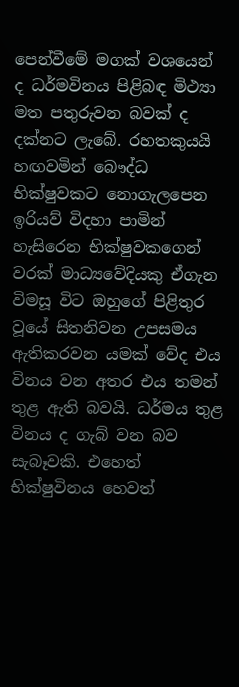පෙන්වීමේ මගක් වශයෙන් ද ධර්මවිනය පිළිබඳ මිථ්‍යා මත පතුරුවන බවක් ද දක්නට ලැබේ. රහතකුයයි හඟවමින් බෞද්ධ භික්ෂුවකට නොගැලපෙන ඉරියව් විදහා පාමින් හැසිරෙන භික්ෂුවකගෙන් වරක් මාධ්‍යවේදියකු ඒගැන විමසූ විට ඔහුගේ පිළිතුර වූයේ සිතනිවන උපසමය ඇතිකරවන යමක් වේද එය විනය වන අතර එය තමන් තුළ ඇති බවයි. ධර්මය තුළ විනය ද ගැබ් වන බව සැබෑවකි. එහෙත් භික්ෂුවිනය හෙවත්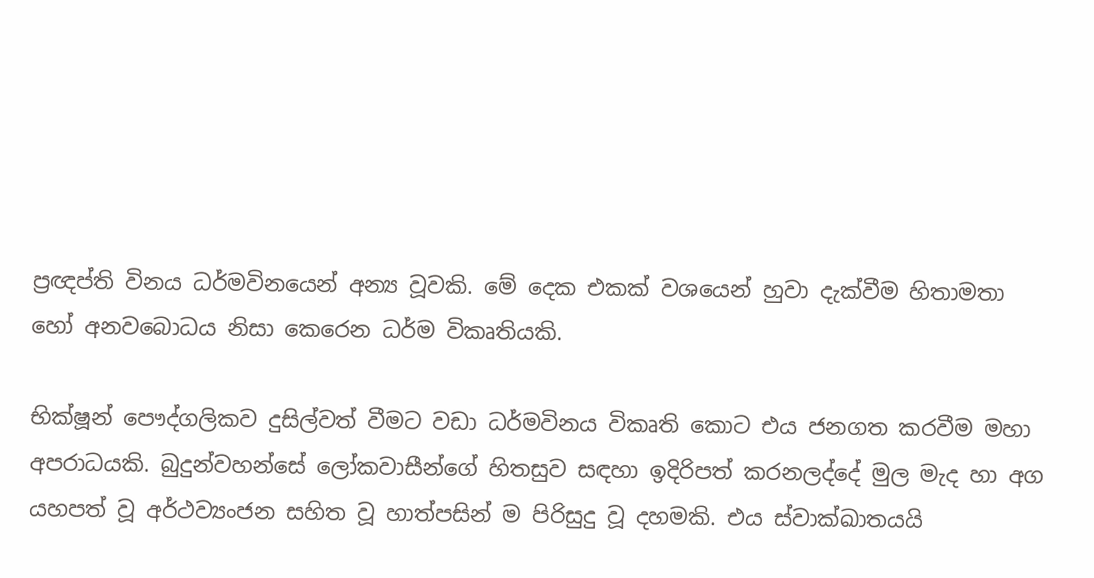ප්‍රඥප්ති විනය ධර්මවිනයෙන් අන්‍ය වූවකි. මේ දෙක එකක් වශයෙන් හුවා දැක්වීම හිතාමතා හෝ අනවබොධය නිසා කෙරෙන ධර්ම විකෘතියකි.

භික්ෂූන් පෞද්ගලිකව දුසිල්වත් වීමට වඩා ධර්මවිනය විකෘති කොට එය ජනගත කරවීම මහා අපරාධයකි. බුදුන්වහන්සේ ලෝකවාසීන්ගේ හිතසුව සඳහා ඉදිරිපත් කරනලද්දේ මුල මැද හා අග යහපත් වූ අර්ථව්‍යංජන සහිත වූ හාත්පසින් ම පිරිසුදු වූ දහමකි. එය ස්වාක්ඛාතයයි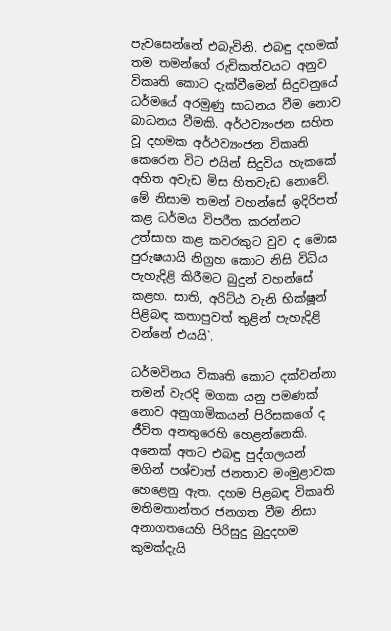පැවසෙන්නේ එබැවිනි. එබඳු දහමක් තම තමන්ගේ රුචිකත්වයට අනුව විකෘති කොට දැක්වීමෙන් සිදුවනුයේ ධර්මයේ අරමුණු සාධනය වීම නොව බාධනය වීමකි. අර්ථව්‍යංජන සහිත වූ දහමක අර්ථව්‍යංජන විකෘති කෙරෙන විට එයින් සිදුවිය හැකකේ අහිත අවැඩ මිස හිතවැඩ නොවේ. මේ නිසාම තමන් වහන්සේ ඉදිරිපත් කළ ධර්මය විපරීත කරන්නට උත්සාහ කළ කවරකුට වුව ද මොඝ පුරුෂයායි නිග්‍රහ කොට නිසි විධිය පැහැදිළි කිරීමට බුදුන් වහන්සේ කළහ. සාති, අරිට්ඨ වැනි භික්ෂූන් පිළිබඳ කතාපුවත් තුළින් පැහැදිළි වන්නේ එයයි`.

ධර්මවිනය විකෘති කොට දක්වන්නා තමන් වැරදි මගක යනු පමණක් නොව අනුගාමිකයන් පිරිසකගේ ද ජීවිත අනතුරෙහි හෙළන්නෙකි. අනෙක් අතට එබඳු පුද්ගලයන් මගින් පශ්චාත් ජනතාව මංමුළාවක හෙළෙනු ඇත. දහම පිළබඳ විකෘති මතිමතාන්තර ජනගත වීම නිසා අනාගතයෙහි පිරිසුදු බුදුදහම කුමක්දැයි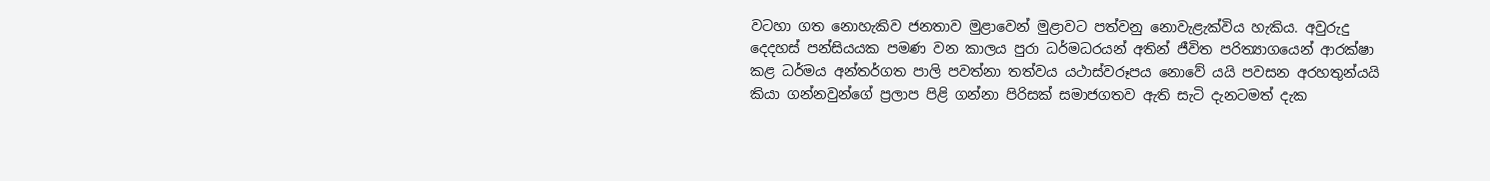වටහා ගත නොහැකිව ජනතාව මුළාවෙන් මුළාවට පත්වනු නොවැළැක්විය හැකිය. අවුරුදු දෙදහස් පන්සියයක පමණ වන කාලය පුරා ධර්මධරයන් අතින් ජීවිත පරිත්‍යාගයෙන් ආරක්ෂා කළ ධර්මය අන්තර්ගත පාලි පවත්නා තත්වය යථාස්වරූපය නොවේ යයි පවසන අරහතුන්යයි කියා ගන්නවුන්ගේ ප්‍රලාප පිළි ගන්නා පිරිසක් සමාජගතව ඇති සැටි දැනටමත් දැක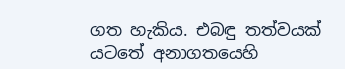ගත හැකිය. එබඳු තත්වයක් යටතේ අනාගතයෙහි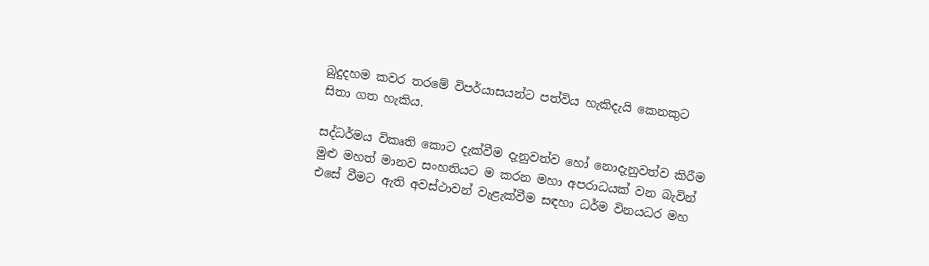බුදුදහම කවර තරමේ විපර්යාසයන්ට පත්විය හැකිදැයි කෙනකුට සිතා ගත හැකිය.

සද්ධර්මය විකෘති කොට දැක්වීම දැනුවත්ව හෝ නොදැනුවත්ව කිරීම මුළු මහත් මානව සංහතියට ම කරන මහා අපරාධයක් වන බැවින් එසේ වීමට ඇති අවස්ථාවන් වැළැක්වීම සඳහා ධර්ම විනයධර මහ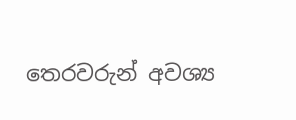තෙරවරුන් අවශ්‍ය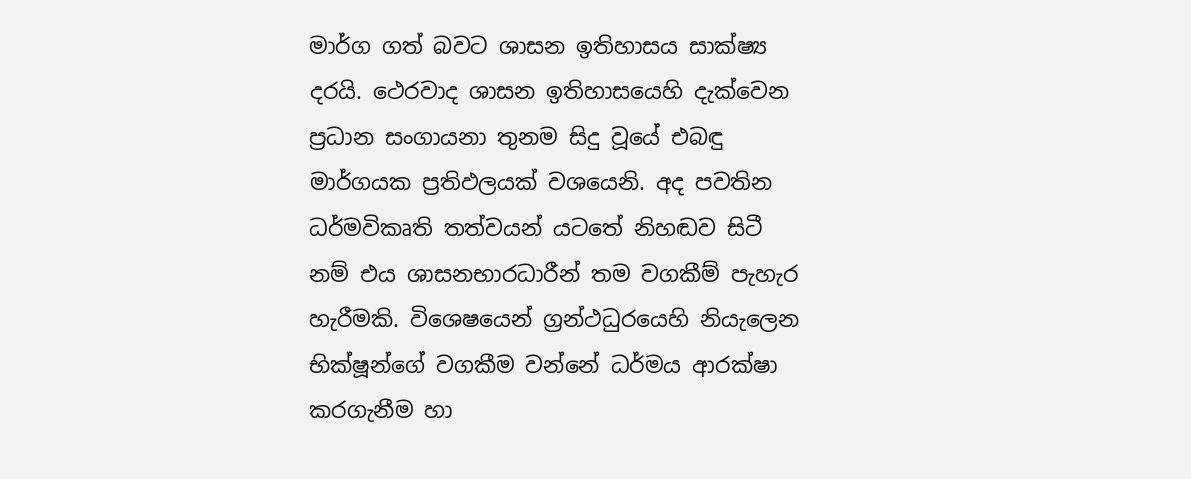මාර්ග ගත් බවට ශාසන ඉතිහාසය සාක්ෂ්‍ය දරයි. ථෙරවාද ශාසන ඉතිහාසයෙහි දැක්වෙන ප්‍රධාන සංගායනා තුනම සිදු වූයේ එබඳු මාර්ගයක ප්‍රතිඵලයක් වශයෙනි. අද පවතින ධර්මවිකෘති තත්වයන් යටතේ නිහඬව සිටී නම් එය ශාසනභාරධාරීන් තම වගකීම් පැහැර හැරීමකි. විශෙෂයෙන් ග්‍රන්ථධුරයෙහි නියැලෙන භික්ෂූන්ගේ වගකීම වන්නේ ධර්මය ආරක්ෂා කරගැනීම හා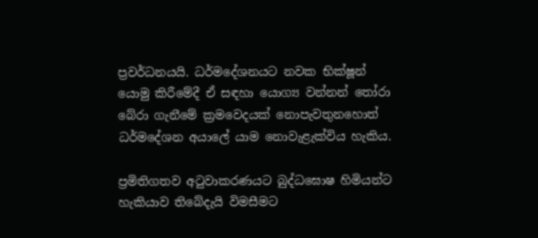ප්‍රවර්ධනයයි. ධර්මදේශනයට නවක භික්ෂූන් යොමු කිරීමේදී ඒ සඳහා යොග්‍ය වන්නන් තෝරා බේරා ගැනීමේ ක්‍රමවෙදයක් නොපැවතුනහොත් ධර්මදේශන අයාලේ යාම නොවැළැක්විය හැකිය.

ප්‍රමිතිගතව අටුවාකරණයට බුද්ධඝොෂ හිමියන්ට හැකියාව තිබේදැයි විමසීමට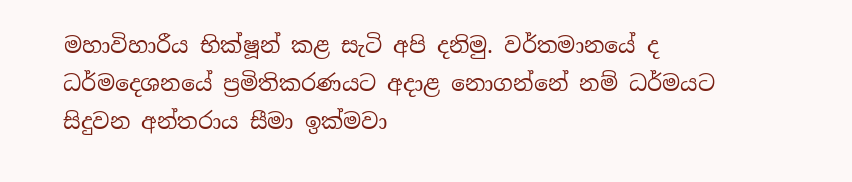මහාවිහාරීය භික්ෂූන් කළ සැටි අපි දනිමු. වර්තමානයේ ද ධර්මදෙශනයේ ප්‍රමිතිකරණයට අදාළ නොගන්නේ නම් ධර්මයට සිදුවන අන්තරාය සීමා ඉක්මවා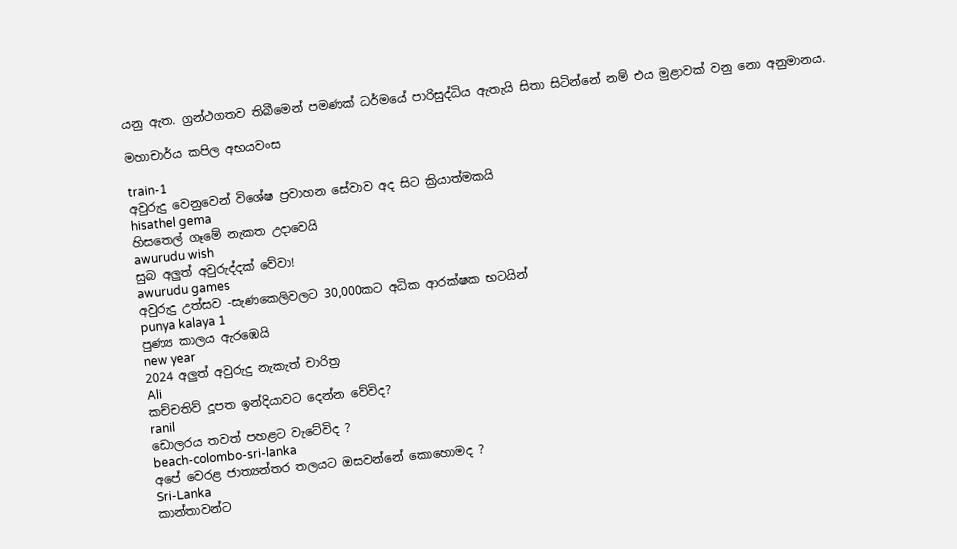යනු ඇත. ග්‍රන්ථගතව තිබීමෙන් පමණක් ධර්මයේ පාරිසුද්ධිය ඇතැයි සිතා සිටින්නේ නම් එය මුළාවක් වනු නො අනුමානය.

මහාචාර්ය කපිල අභයවංස

train-1
අවුරුදු වෙනුවෙන් විශේෂ ප්‍රවාහන සේවාව අද සිට ක්‍රියාත්මකයි
hisathel gema
හිසතෙල් ගෑමේ නැකත උදාවෙයි
awurudu wish
සුබ අලුත් අවුරුද්දක් වේවා!
awurudu games
අවුරුදු උත්සව -සැණකෙලිවලට 30,000කට අධික ආරක්ෂක භටයින්
punya kalaya 1
පුණ්‍ය කාලය ඇරඹෙයි
new year
2024 අලුත් අවුරුදු නැකැත් චාරිත්‍ර
Ali
කච්චතිව් දූපත ඉන්දියාවට දෙන්න වේවිද?
ranil
ඩොලරය තවත් පහළට වැටේවිද ?
beach-colombo-sri-lanka
අපේ වෙරළ ජාත්‍යන්තර තලයට ඔසවන්නේ කොහොමද ?
Sri-Lanka
කාන්තාවන්ට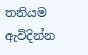තනියම ඇවිදින්න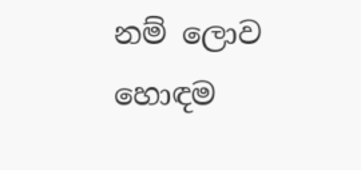නම් ලොව හොඳම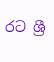රට ශ්‍රී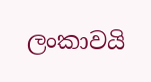ලංකාවයි